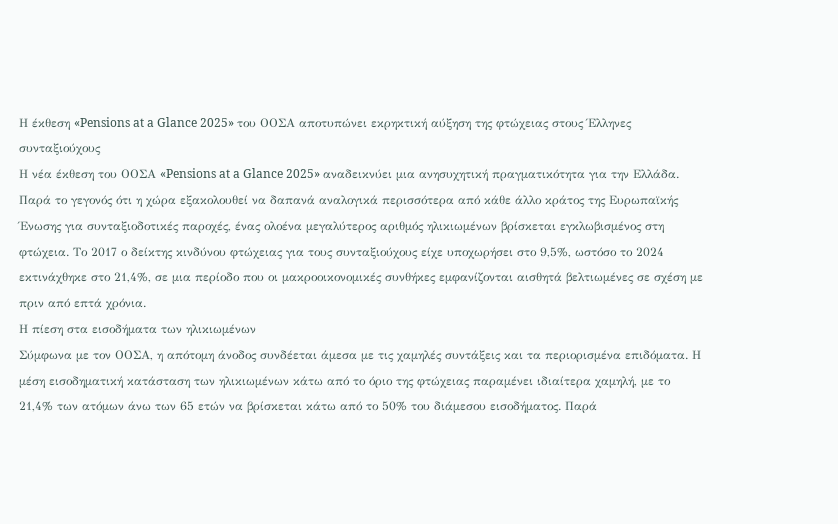Η έκθεση «Pensions at a Glance 2025» του ΟΟΣΑ αποτυπώνει εκρηκτική αύξηση της φτώχειας στους Έλληνες συνταξιούχους
Η νέα έκθεση του ΟΟΣΑ «Pensions at a Glance 2025» αναδεικνύει μια ανησυχητική πραγματικότητα για την Ελλάδα. Παρά το γεγονός ότι η χώρα εξακολουθεί να δαπανά αναλογικά περισσότερα από κάθε άλλο κράτος της Ευρωπαϊκής Ένωσης για συνταξιοδοτικές παροχές, ένας ολοένα μεγαλύτερος αριθμός ηλικιωμένων βρίσκεται εγκλωβισμένος στη φτώχεια. Το 2017 ο δείκτης κινδύνου φτώχειας για τους συνταξιούχους είχε υποχωρήσει στο 9,5%, ωστόσο το 2024 εκτινάχθηκε στο 21,4%, σε μια περίοδο που οι μακροοικονομικές συνθήκες εμφανίζονται αισθητά βελτιωμένες σε σχέση με πριν από επτά χρόνια.
Η πίεση στα εισοδήματα των ηλικιωμένων
Σύμφωνα με τον ΟΟΣΑ, η απότομη άνοδος συνδέεται άμεσα με τις χαμηλές συντάξεις και τα περιορισμένα επιδόματα. Η μέση εισοδηματική κατάσταση των ηλικιωμένων κάτω από το όριο της φτώχειας παραμένει ιδιαίτερα χαμηλή, με το 21,4% των ατόμων άνω των 65 ετών να βρίσκεται κάτω από το 50% του διάμεσου εισοδήματος. Παρά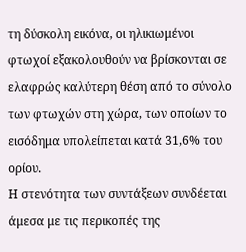τη δύσκολη εικόνα, οι ηλικιωμένοι φτωχοί εξακολουθούν να βρίσκονται σε ελαφρώς καλύτερη θέση από το σύνολο των φτωχών στη χώρα, των οποίων το εισόδημα υπολείπεται κατά 31,6% του ορίου.
Η στενότητα των συντάξεων συνδέεται άμεσα με τις περικοπές της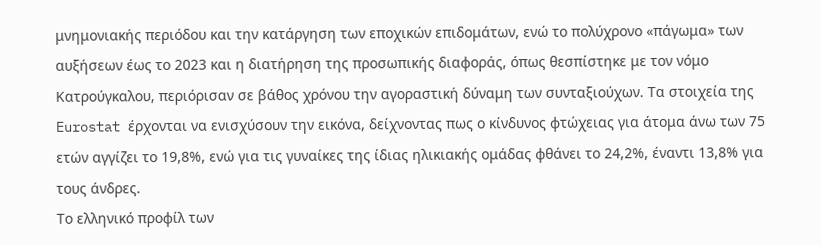μνημονιακής περιόδου και την κατάργηση των εποχικών επιδομάτων, ενώ το πολύχρονο «πάγωμα» των αυξήσεων έως το 2023 και η διατήρηση της προσωπικής διαφοράς, όπως θεσπίστηκε με τον νόμο Κατρούγκαλου, περιόρισαν σε βάθος χρόνου την αγοραστική δύναμη των συνταξιούχων. Τα στοιχεία της Eurostat έρχονται να ενισχύσουν την εικόνα, δείχνοντας πως ο κίνδυνος φτώχειας για άτομα άνω των 75 ετών αγγίζει το 19,8%, ενώ για τις γυναίκες της ίδιας ηλικιακής ομάδας φθάνει το 24,2%, έναντι 13,8% για τους άνδρες.
Το ελληνικό προφίλ των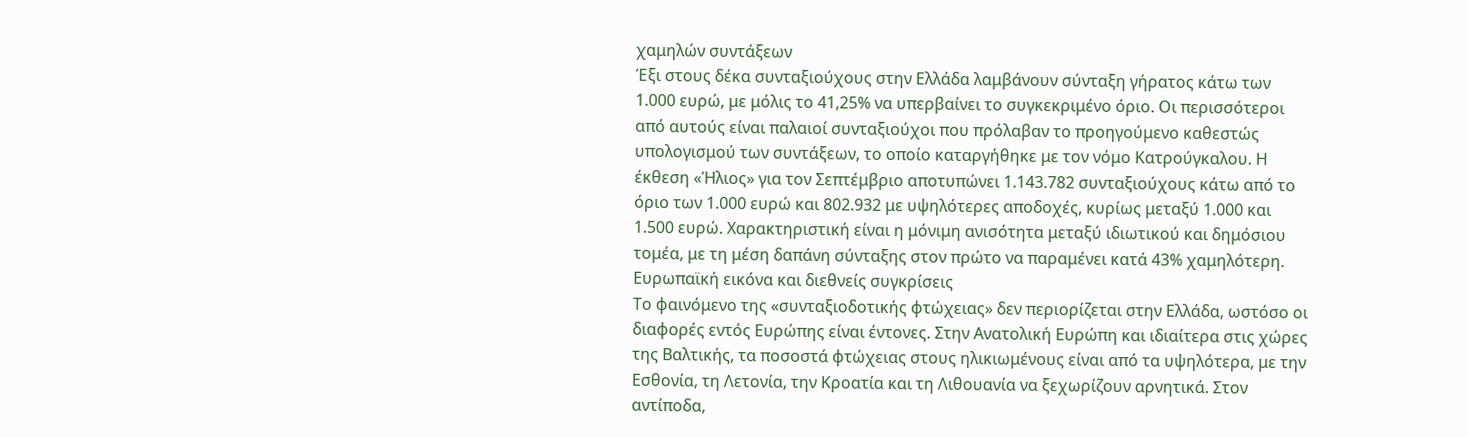χαμηλών συντάξεων
Έξι στους δέκα συνταξιούχους στην Ελλάδα λαμβάνουν σύνταξη γήρατος κάτω των 1.000 ευρώ, με μόλις το 41,25% να υπερβαίνει το συγκεκριμένο όριο. Οι περισσότεροι από αυτούς είναι παλαιοί συνταξιούχοι που πρόλαβαν το προηγούμενο καθεστώς υπολογισμού των συντάξεων, το οποίο καταργήθηκε με τον νόμο Κατρούγκαλου. Η έκθεση «Ήλιος» για τον Σεπτέμβριο αποτυπώνει 1.143.782 συνταξιούχους κάτω από το όριο των 1.000 ευρώ και 802.932 με υψηλότερες αποδοχές, κυρίως μεταξύ 1.000 και 1.500 ευρώ. Χαρακτηριστική είναι η μόνιμη ανισότητα μεταξύ ιδιωτικού και δημόσιου τομέα, με τη μέση δαπάνη σύνταξης στον πρώτο να παραμένει κατά 43% χαμηλότερη.
Ευρωπαϊκή εικόνα και διεθνείς συγκρίσεις
Το φαινόμενο της «συνταξιοδοτικής φτώχειας» δεν περιορίζεται στην Ελλάδα, ωστόσο οι διαφορές εντός Ευρώπης είναι έντονες. Στην Ανατολική Ευρώπη και ιδιαίτερα στις χώρες της Βαλτικής, τα ποσοστά φτώχειας στους ηλικιωμένους είναι από τα υψηλότερα, με την Εσθονία, τη Λετονία, την Κροατία και τη Λιθουανία να ξεχωρίζουν αρνητικά. Στον αντίποδα,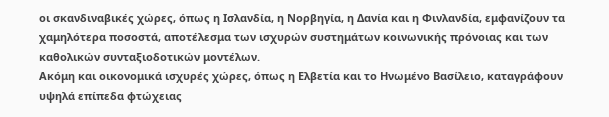οι σκανδιναβικές χώρες, όπως η Ισλανδία, η Νορβηγία, η Δανία και η Φινλανδία, εμφανίζουν τα χαμηλότερα ποσοστά, αποτέλεσμα των ισχυρών συστημάτων κοινωνικής πρόνοιας και των καθολικών συνταξιοδοτικών μοντέλων.
Ακόμη και οικονομικά ισχυρές χώρες, όπως η Ελβετία και το Ηνωμένο Βασίλειο, καταγράφουν υψηλά επίπεδα φτώχειας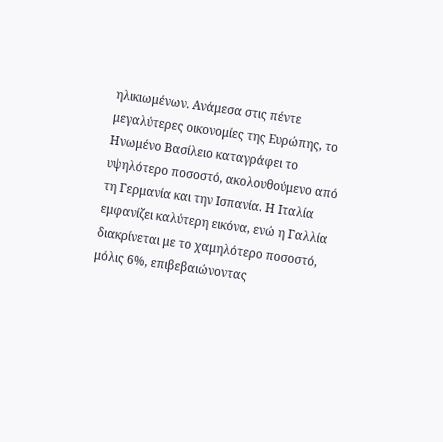ηλικιωμένων. Ανάμεσα στις πέντε μεγαλύτερες οικονομίες της Ευρώπης, το Ηνωμένο Βασίλειο καταγράφει το υψηλότερο ποσοστό, ακολουθούμενο από τη Γερμανία και την Ισπανία. Η Ιταλία εμφανίζει καλύτερη εικόνα, ενώ η Γαλλία διακρίνεται με το χαμηλότερο ποσοστό, μόλις 6%, επιβεβαιώνοντας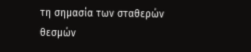τη σημασία των σταθερών θεσμών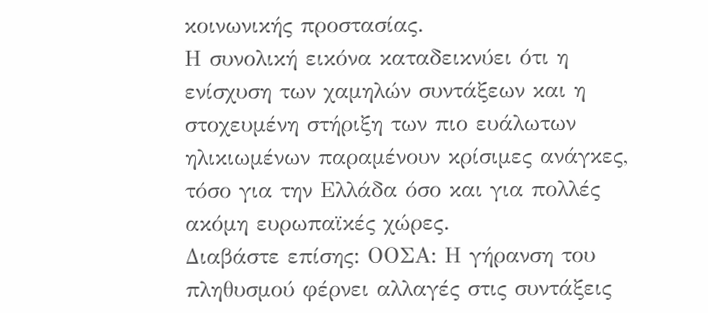κοινωνικής προστασίας.
Η συνολική εικόνα καταδεικνύει ότι η ενίσχυση των χαμηλών συντάξεων και η στοχευμένη στήριξη των πιο ευάλωτων ηλικιωμένων παραμένουν κρίσιμες ανάγκες, τόσο για την Ελλάδα όσο και για πολλές ακόμη ευρωπαϊκές χώρες.
Διαβάστε επίσης: ΟΟΣΑ: Η γήρανση του πληθυσμού φέρνει αλλαγές στις συντάξεις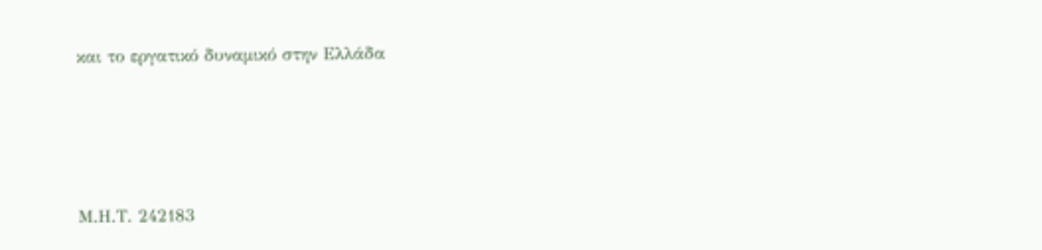και το εργατικό δυναμικό στην Ελλάδα







Μ.Η.Τ. 242183